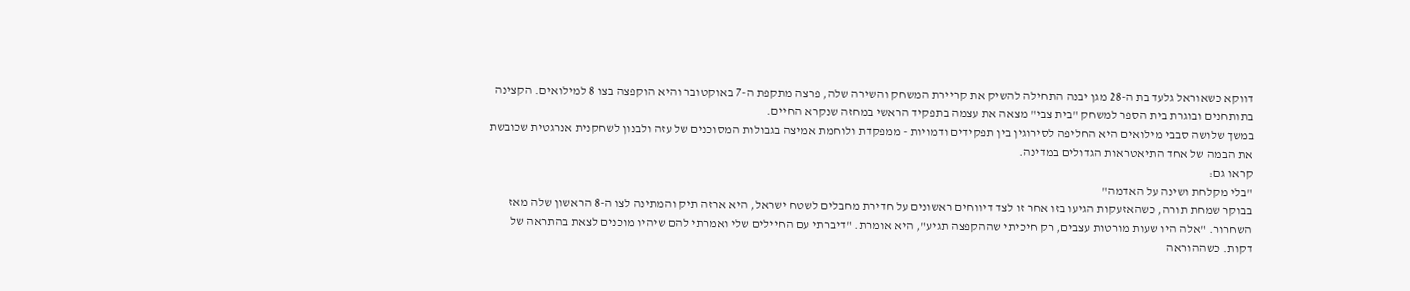דווקא כשאוראל גלעד בת ה-28 מגן יבנה התחילה להשיק את קריירת המשחק והשירה שלה, פרצה מתקפת ה-7 באוקטובר והיא הוקפצה בצו 8 למילואים. הקצינה בתותחנים ובוגרת בית הספר למשחק "בית צבי" מצאה את עצמה בתפקיד הראשי במחזה שנקרא החיים.
במשך שלושה סבבי מילואים היא החליפה לסירוגין בין תפקידים ודמויות - ממפקדת ולוחמת אמיצה בגבולות המסוכנים של עזה ולבנון לשחקנית אנרגטית שכובשת את הבמה של אחד התיאטראות הגדולים במדינה.
קראו גם:
"בלי מקלחת ושינה על האדמה"
בבוקר שמחת תורה, כשהאזעקות הגיעו בזו אחר זו לצד דיווחים ראשונים על חדירת מחבלים לשטח ישראל, היא ארזה תיק והמתינה לצו ה-8 הראשון שלה מאז השחרור. "אלה היו שעות מורטות עצבים, רק חיכיתי שההקפצה תגיע", היא אומרת. "דיברתי עם החיילים שלי ואמרתי להם שיהיו מוכנים לצאת בהתראה של דקות. כשההוראה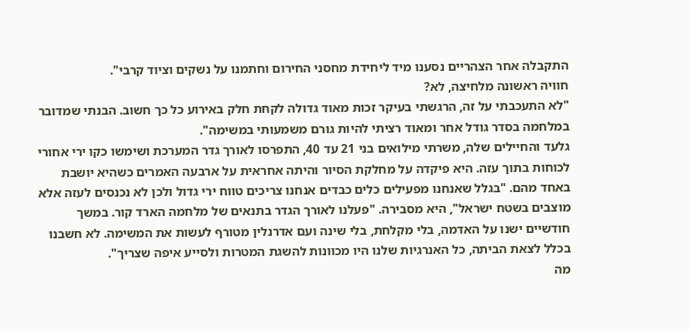התקבלה אחר הצהריים נסענו מיד ליחידת מחסני החירום וחתמנו על נשקים וציוד קרבי".
חוויה ראשונה מלחיצה, לא?
"לא התעכבתי על זה, הרגשתי בעיקר זכות מאוד גדולה לקחת חלק באירוע כל כך חשוב. הבנתי שמדובר במלחמה בסדר גודל אחר ומאוד רציתי להיות גורם משמעותי במשימה".
גלעד והחיילים שלה, משרתי מילואים בני 21 עד 40, התפרסו לאורך גדר המערכת ושימשו כקו ירי אחורי לכוחות בתוך עזה. היא פיקדה על מחלקת הסיור והיתה אחראית על ארבעה האמרים כשהיא יושבת באחד מהם. "בגלל שאנחנו מפעילים כלים כבדים אנחנו צריכים טווח ירי גדול ולכן לא נכנסים לעזה אלא מוצבים בשטח ישראל", היא מסבירה. "פעלנו לאורך הגדר בתנאים של מלחמה הארד קור. במשך חודשיים ישנו על האדמה, בלי מקלחת, בלי שינה ועם אדרנלין מטורף לעשות את המשימה. לא חשבנו בכלל לצאת הביתה, כל האנרגיות שלנו היו מכוונות להשגת המטרות ולסייע איפה שצריך".
מה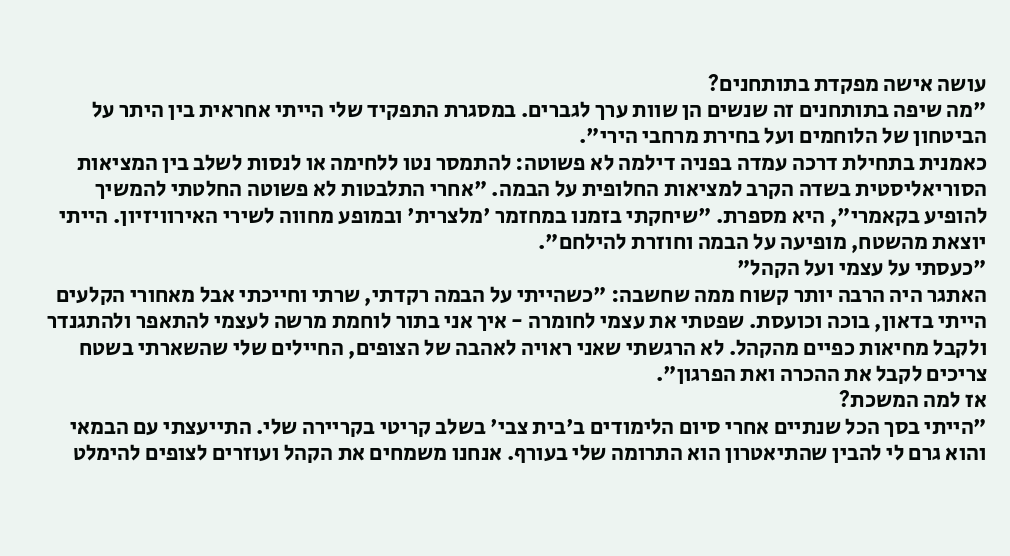עושה אישה מפקדת בתותחנים?
"מה שיפה בתותחנים זה שנשים הן שוות ערך לגברים. במסגרת התפקיד שלי הייתי אחראית בין היתר על הביטחון של הלוחמים ועל בחירת מרחבי הירי".
כאמנית בתחילת דרכה עמדה בפניה דילמה לא פשוטה: להתמסר נטו ללחימה או לנסות לשלב בין המציאות הסוריאליסטית בשדה הקרב למציאות החלופית על הבמה. "אחרי התלבטות לא פשוטה החלטתי להמשיך להופיע בקאמרי", היא מספרת. "שיחקתי בזמנו במחזמר 'מלצרית' ובמופע מחווה לשירי האירוויזיון. הייתי יוצאת מהשטח, מופיעה על הבמה וחוזרת להילחם".
"כעסתי על עצמי ועל הקהל"
האתגר היה הרבה יותר קשוח ממה שחשבה: "כשהייתי על הבמה רקדתי, שרתי וחייכתי אבל מאחורי הקלעים הייתי בדאון, בוכה וכועסת. שפטתי את עצמי לחומרה - איך אני בתור לוחמת מרשה לעצמי להתאפר ולהתגנדר ולקבל מחיאות כפיים מהקהל. לא הרגשתי שאני ראויה לאהבה של הצופים, החיילים שלי שהשארתי בשטח צריכים לקבל את ההכרה ואת הפרגון".
אז למה המשכת?
"הייתי בסך הכל שנתיים אחרי סיום הלימודים ב'בית צבי' בשלב קריטי בקריירה שלי. התייעצתי עם הבמאי והוא גרם לי להבין שהתיאטרון הוא התרומה שלי בעורף. אנחנו משמחים את הקהל ועוזרים לצופים להימלט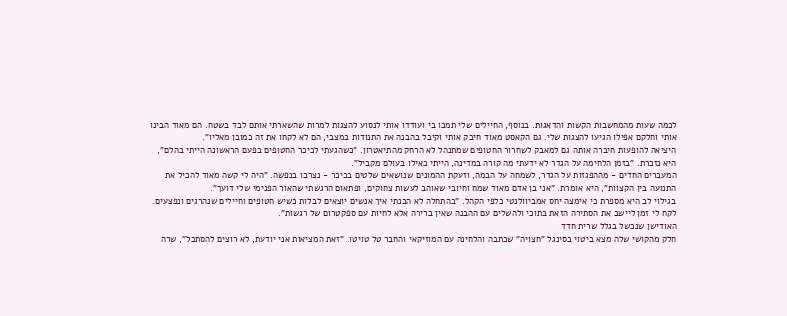לכמה שעות מהמחשבות הקשות והדאגות. בנוסף, החיילים שלי תמכו בי ועודדו אותי לנסוע להצגות למרות שהשארתי אותם לבד בשטח. הם מאוד הבינו אותי וחלקם אפילו הגיעו להצגות שלי. גם הקאסט מאוד חיבק אותי וקיבל בהבנה את התנודות במצבי, הם לא לקחו את זה כמובן מאליו".
היציאה להופעות חיברה אותה גם למאבק לשחרור החטופים שמתנהל לא הרחק מהתיאטרון. "כשהגעתי לכיכר החטופים בפעם הראשונה הייתי בהלם", היא נזכרת. "בזמן הלחימה על הגדר לא ידעתי מה קורה במדינה, הייתי כאילו בעולם מקביל".
המעברים החדים - מההפגזות על הגדר, לשמחה על הבמה, וזעקת ההמונים שנושאים שלטים בכיכר - נצרבו בנפשה. "היה לי קשה מאוד להכיל את התנועה בין הקצוות", היא אומרת. "אני בן אדם מאוד שמח וחיובי שאוהב לעשות צחוקים, ופתאום הרגשתי שהאור הפנימי שלי דועך".
בגילוי לב היא מספרת כי אימצה יחס אמביוולנטי כלפי הקהל. "בהתחלה לא הבנתי איך אנשים יוצאים לבלות כשיש חטופים וחיילים שנהרגים ונפצעים. לקח לי זמן ליישב את הסתירה הזאת בתוכי ולהשלים עם ההבנה שאין ברירה אלא לחיות עם ספקטרום של רגשות".
האודישן שנכשל בגלל שרית חדד
חלק מהקושי שלה מצא ביטוי בסינגל "חצויה" שכתבה והלחינה עם המוזיקאי והחבר טל טויטו. "זאת המציאות אני יודעת, לא רוצים להסתכל", שרה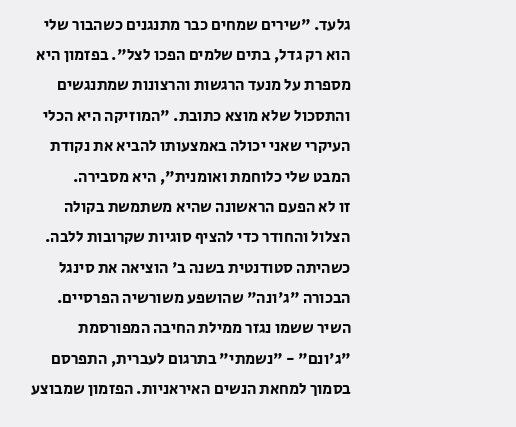גלעד. "שירים שמחים כבר מתנגנים כשהבור שלי הוא רק גדל, בתים שלמים הפכו לצל". בפזמון היא מספרת על מנעד הרגשות והרצונות שמתנגשים והתסכול שלא מוצא כתובת. "המוזיקה היא הכלי העיקרי שאני יכולה באמצעותו להביא את נקודת המבט שלי כלוחמת ואומנית", היא מסבירה.
זו לא הפעם הראשונה שהיא משתמשת בקולה הצלול והחודר כדי להציף סוגיות שקרובות ללבה. כשהיתה סטודנטית בשנה ב' הוציאה את סינגל הבכורה "ג'ונה" שהושפע משורשיה הפרסיים. השיר ששמו נגזר ממילת החיבה המפורסמת "ג'ונם" - "נשמתי" בתרגום לעברית, התפרסם בסמוך למחאת הנשים האיראניות. הפזמון שמבוצע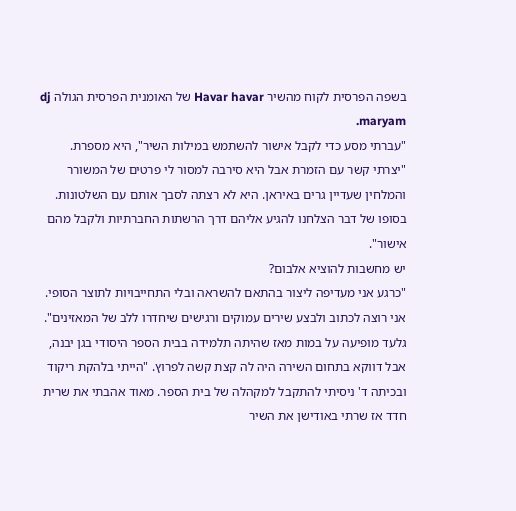בשפה הפרסית לקוח מהשיר Havar havar של האומנית הפרסית הגולה dj maryam.
"עברתי מסע כדי לקבל אישור להשתמש במילות השיר", היא מספרת. "יצרתי קשר עם הזמרת אבל היא סירבה למסור לי פרטים של המשורר והמלחין שעדיין גרים באיראן. היא לא רצתה לסבך אותם עם השלטונות. בסופו של דבר הצלחנו להגיע אליהם דרך הרשתות החברתיות ולקבל מהם אישור".
יש מחשבות להוציא אלבום?
"כרגע אני מעדיפה ליצור בהתאם להשראה ובלי התחייבויות לתוצר הסופי. אני רוצה לכתוב ולבצע שירים עמוקים ורגישים שיחדרו ללב של המאזינים".
גלעד מופיעה על במות מאז שהיתה תלמידה בבית הספר היסודי בגן יבנה, אבל דווקא בתחום השירה היה לה קצת קשה לפרוץ. "הייתי בלהקת ריקוד ובכיתה ד' ניסיתי להתקבל למקהלה של בית הספר. מאוד אהבתי את שרית חדד אז שרתי באודישן את השיר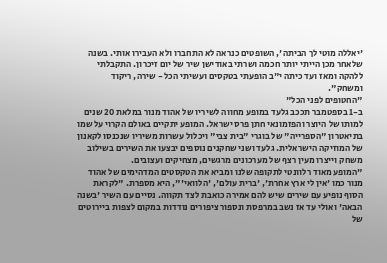'יאללה מוטי לך הביתה', השופטים כנראה לא התחברו ולא העבירו אותי. בשנה שלאחר מכן הייתי יותר חכמה ושרתי באודישן שיר של יום זיכרון. התקבלתי ללהקה ומאז ועד כיתה י"ב הופעתי בטקסים ועשיתי הכל - שירה, ריקוד ומשחק".
"החטופים לפני הכל"
ב-1 בספטמבר תככב גלעד במופע מחווה לשיריו של אהוד מנור במלאת 20 שנים למותו של היוצר והפזמונאי חתן פרס ישראל. המופע יתקיים באולם הקרוי על שמו בתיאטרון "הספרייה" של בוגרי "בית צבי" ויכלול עשרות משיריו שנכנסו לקאנון של המוזיקה הישראלית. גלעד ושני שחקנים נוספים יבצעו את השירים בשילוב משחק וייצרו מעין רצף של מערכונים מרגשים, מצחיקים ועצובים.
"המופע מאוד רלוונטי לתקופה שלנו ומביא את הטקסטים המדהימים של אהוד מנור כמו 'אין לי ארץ אחרת', 'ברית עולם', 'הלוואי'", היא מספרת. "לקראת הסוף נופיע עם שירים שיש להם אמירה כואבת לצד תקווה. נסיים עם השיר 'בשנה הבאה' ואולי עד אז נשב במרפסת ונספור ציפורים נודדות במקום לצפות ביירוטים של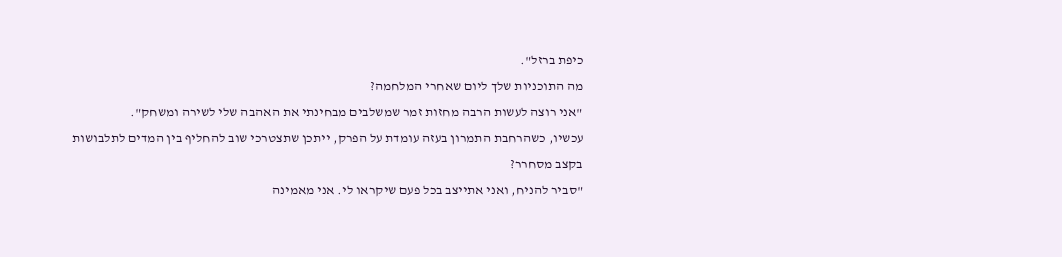כיפת ברזל".
מה התוכניות שלך ליום שאחרי המלחמה?
"אני רוצה לעשות הרבה מחזות זמר שמשלבים מבחינתי את האהבה שלי לשירה ומשחק".
עכשיו, כשהרחבת התמרון בעזה עומדת על הפרק, ייתכן שתצטרכי שוב להחליף בין המדים לתלבושות בקצב מסחרר?
"סביר להניח, ואני אתייצב בכל פעם שיקראו לי. אני מאמינה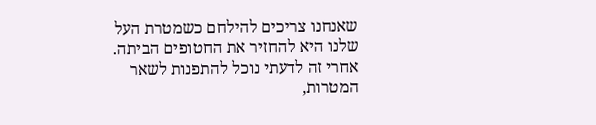שאנחנו צריכים להילחם כשמטרת העל שלנו היא להחזיר את החטופים הביתה. אחרי זה לדעתי נוכל להתפנות לשאר המטרות,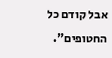אבל קודם כל החטופים".